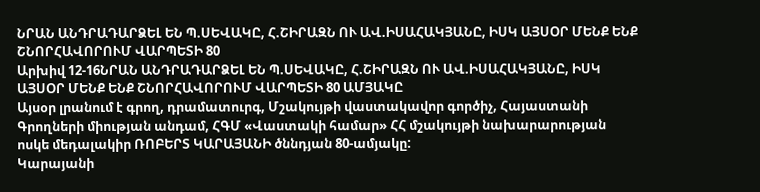ՆՐԱՆ ԱՆԴՐԱԴԱՐՁԵԼ ԵՆ Պ.ՍԵՎԱԿԸ, Հ.ՇԻՐԱԶՆ ՈՒ ԱՎ.ԻՍԱՀԱԿՅԱՆԸ, ԻՍԿ ԱՅՍՕՐ ՄԵՆՔ ԵՆՔ ՇՆՈՐՀԱՎՈՐՈՒՄ ՎԱՐՊԵՏԻ 80
Արխիվ 12-16ՆՐԱՆ ԱՆԴՐԱԴԱՐՁԵԼ ԵՆ Պ.ՍԵՎԱԿԸ, Հ.ՇԻՐԱԶՆ ՈՒ ԱՎ.ԻՍԱՀԱԿՅԱՆԸ, ԻՍԿ ԱՅՍՕՐ ՄԵՆՔ ԵՆՔ ՇՆՈՐՀԱՎՈՐՈՒՄ ՎԱՐՊԵՏԻ 80 ԱՄՅԱԿԸ
Այսօր լրանում է գրող, դրամատուրգ, Մշակույթի վաստակավոր գործիչ, Հայաստանի Գրողների միության անդամ, ՀԳՄ «Վաստակի համար» ՀՀ մշակույթի նախարարության ոսկե մեդալակիր ՌՈԲԵՐՏ ԿԱՐԱՅԱՆԻ ծննդյան 80-ամյակը:
Կարայանի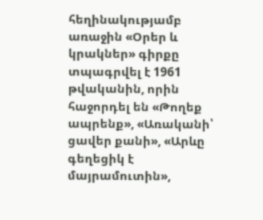հեղինակությամբ առաջին «Օրեր և կրակներ» գիրքը տպագրվել է 1961 թվականին, որին հաջորդել են «Թողեք ապրենք», «Առականի՝ ցավեր քանի», «Արևը գեղեցիկ է մայրամուտին»,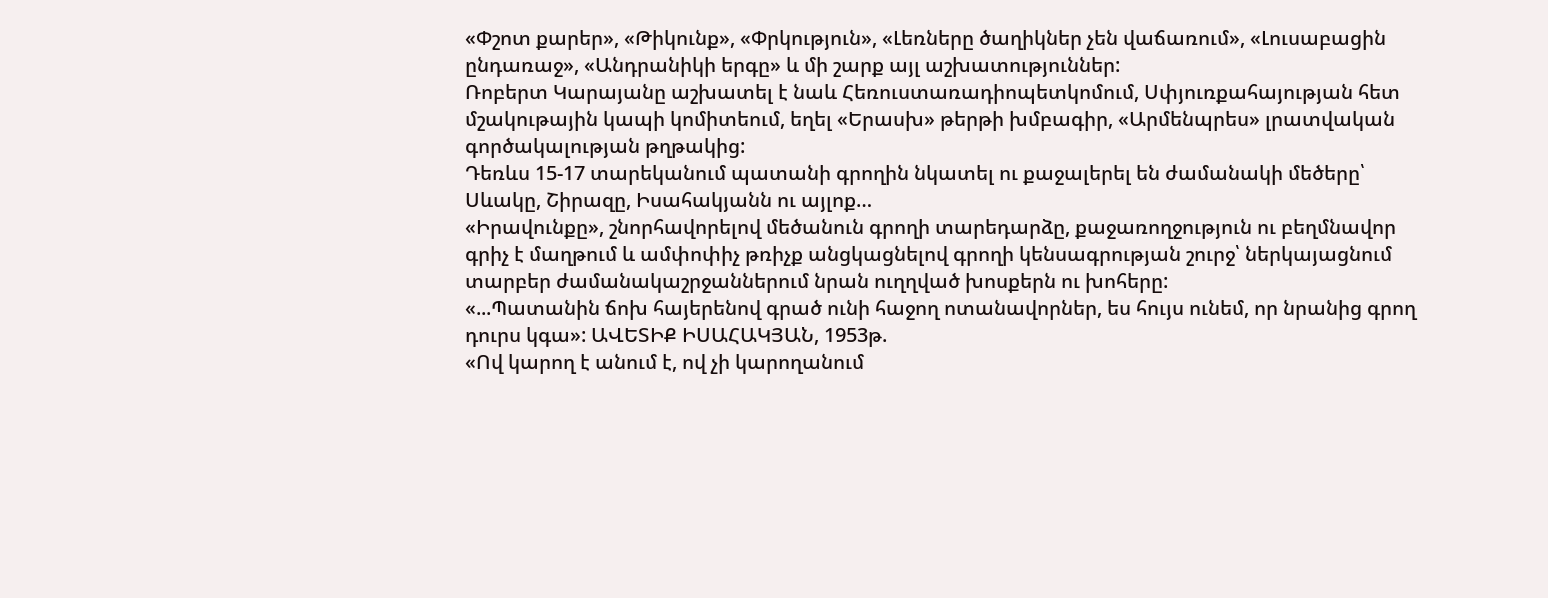«Փշոտ քարեր», «Թիկունք», «Փրկություն», «Լեռները ծաղիկներ չեն վաճառում», «Լուսաբացին ընդառաջ», «Անդրանիկի երգը» և մի շարք այլ աշխատություններ:
Ռոբերտ Կարայանը աշխատել է նաև Հեռուստառադիոպետկոմում, Սփյուռքահայության հետ մշակութային կապի կոմիտեում, եղել «Երասխ» թերթի խմբագիր, «Արմենպրես» լրատվական գործակալության թղթակից:
Դեռևս 15-17 տարեկանում պատանի գրողին նկատել ու քաջալերել են ժամանակի մեծերը՝ Սևակը, Շիրազը, Իսահակյանն ու այլոք…
«Իրավունքը», շնորհավորելով մեծանուն գրողի տարեդարձը, քաջառողջություն ու բեղմնավոր գրիչ է մաղթում և ամփոփիչ թռիչք անցկացնելով գրողի կենսագրության շուրջ՝ ներկայացնում տարբեր ժամանակաշրջաններում նրան ուղղված խոսքերն ու խոհերը:
«...Պատանին ճոխ հայերենով գրած ունի հաջող ոտանավորներ, ես հույս ունեմ, որ նրանից գրող դուրս կգա»: ԱՎԵՏԻՔ ԻՍԱՀԱԿՅԱՆ, 1953թ.
«Ով կարող է անում է, ով չի կարողանում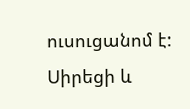ուսուցանոմ է: Սիրեցի և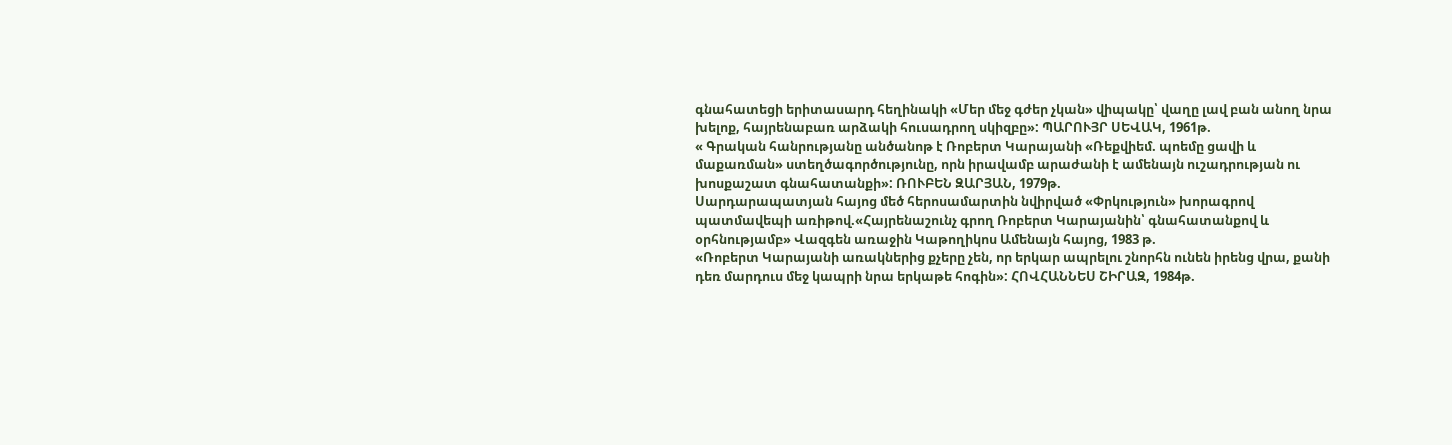գնահատեցի երիտասարդ հեղինակի «Մեր մեջ գժեր չկան» վիպակը՝ վաղը լավ բան անող նրա խելոք, հայրենաբառ արձակի հուսադրող սկիզբը»: ՊԱՐՈՒՅՐ ՍԵՎԱԿ, 1961թ.
« Գրական հանրությանը անծանոթ է Ռոբերտ Կարայանի «Ռեքվիեմ. պոեմը ցավի և մաքառման» ստեղծագործությունը, որն իրավամբ արաժանի է ամենայն ուշադրության ու խոսքաշատ գնահատանքի»: ՌՈՒԲԵՆ ԶԱՐՅԱՆ, 1979թ.
Սարդարապատյան հայոց մեծ հերոսամարտին նվիրված «Փրկություն» խորագրով պատմավեպի առիթով.«Հայրենաշունչ գրող Ռոբերտ Կարայանին՝ գնահատանքով և օրհնությամբ» Վազգեն առաջին Կաթողիկոս Ամենայն հայոց, 1983 թ.
«Ռոբերտ Կարայանի առակներից քչերը չեն, որ երկար ապրելու շնորհն ունեն իրենց վրա, քանի դեռ մարդուս մեջ կապրի նրա երկաթե հոգին»: ՀՈՎՀԱՆՆԵՍ ՇԻՐԱԶ, 1984թ.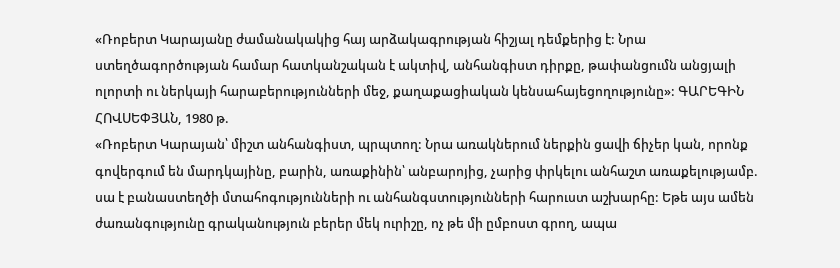«Ռոբերտ Կարայանը ժամանակակից հայ արձակագրության հիշյալ դեմքերից է: Նրա ստեղծագործության համար հատկանշական է ակտիվ, անհանգիստ դիրքը, թափանցումն անցյալի ոլորտի ու ներկայի հարաբերությունների մեջ, քաղաքացիական կենսահայեցողությունը»: ԳԱՐԵԳԻՆ ՀՈՎՍԵՓՅԱՆ, 1980 թ.
«Ռոբերտ Կարայան՝ միշտ անհանգիստ, պրպտող: Նրա առակներում ներքին ցավի ճիչեր կան, որոնք գովերգում են մարդկայինը, բարին, առաքինին՝ անբարոյից, չարից փրկելու անհաշտ առաքելությամբ. սա է բանաստեղծի մտահոգությունների ու անհանգստությունների հարուստ աշխարհը: Եթե այս ամեն ժառանգությունը գրականություն բերեր մեկ ուրիշը, ոչ թե մի ըմբոստ գրող, ապա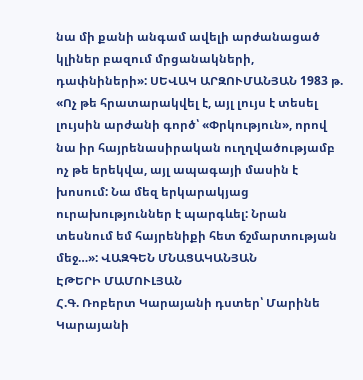նա մի քանի անգամ ավելի արժանացած կլիներ բազում մրցանակների, դափնիների»: ՍԵՎԱԿ ԱՐԶՈՒՄԱՆՅԱՆ 1983 թ.
«Ոչ թե հրատարակվել է, այլ լույս է տեսել լույսին արժանի գործ՝ «Փրկություն», որով նա իր հայրենասիրական ուղղվածությամբ ոչ թե երեկվա, այլ ապագայի մասին է խոսում: Նա մեզ երկարակյաց ուրախություններ է պարգևել: Նրան տեսնում եմ հայրենիքի հետ ճշմարտության մեջ…»: ՎԱԶԳԵՆ ՄՆԱՑԱԿԱՆՅԱՆ
ԷԹԵՐԻ ՄԱՄՈՒԼՅԱՆ
Հ.Գ. Ռոբերտ Կարայանի դստեր՝ Մարինե Կարայանի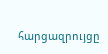հարցազրույցը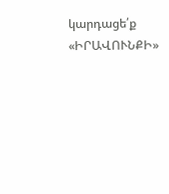կարդացե՛ք «ԻՐԱՎՈՒՆՔԻ»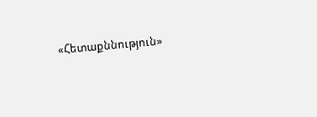«Հետաքննություն»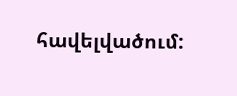հավելվածում: